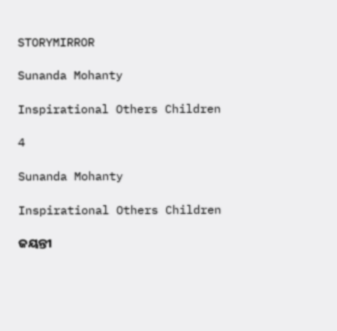STORYMIRROR

Sunanda Mohanty

Inspirational Others Children

4

Sunanda Mohanty

Inspirational Others Children

ଜୟନ୍ତୀ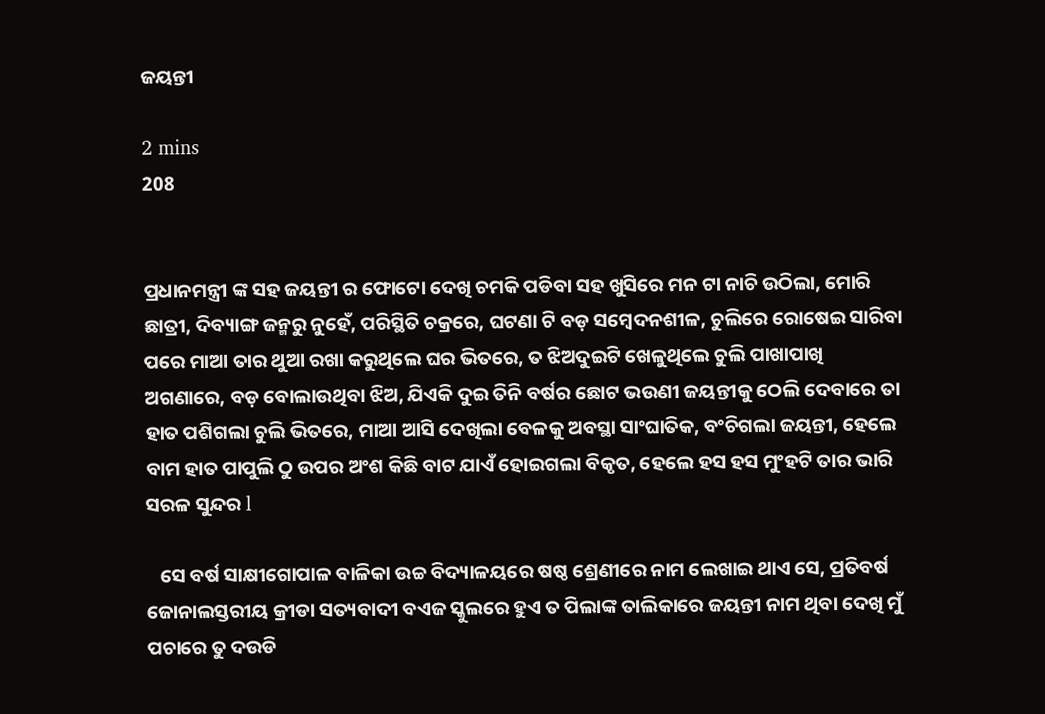ଜୟନ୍ତୀ

2 mins
208


ପ୍ରଧାନମନ୍ତ୍ରୀ ଙ୍କ ସହ ଜୟନ୍ତୀ ର ଫୋଟୋ ଦେଖି ଚମକି ପଡିବା ସହ ଖୁସିରେ ମନ ଟା ନାଚି ଉଠିଲା, ମୋରି ଛାତ୍ରୀ, ଦିବ୍ୟାଙ୍ଗ ଜନ୍ମରୁ ନୁହେଁ, ପରିସ୍ଥିତି ଚକ୍ରରେ, ଘଟଣା ଟି ବଡ଼ ସମ୍ବେଦନଶୀଳ, ଚୁଲିରେ ରୋଷେଇ ସାରିବା ପରେ ମାଆ ତାର ଥୁଆ ରଖା କରୁଥିଲେ ଘର ଭିତରେ, ତ ଝିଅଦୁଇଟି ଖେଳୁଥିଲେ ଚୁଲି ପାଖାପାଖି ଅଗଣାରେ, ବଡ଼ ବୋଲାଉଥିବା ଝିଅ, ଯିଏକି ଦୁଇ ତିନି ବର୍ଷର ଛୋଟ ଭଉଣୀ ଜୟନ୍ତୀକୁ ଠେଲି ଦେବାରେ ତା ହାତ ପଶିଗଲା ଚୁଲି ଭିତରେ, ମାଆ ଆସି ଦେଖିଲା ବେଳକୁ ଅବସ୍ଥା ସାଂଘାତିକ, ବଂଚିଗଲା ଜୟନ୍ତୀ, ହେଲେ ବାମ ହାତ ପାପୁଲି ଠୁ ଉପର ଅଂଶ କିଛି ବାଟ ଯାଏଁ ହୋଇଗଲା ବିକୃତ, ହେଲେ ହସ ହସ ମୁଂହଟି ତାର ଭାରି ସରଳ ସୁନ୍ଦର l

   ସେ ବର୍ଷ ସାକ୍ଷୀଗୋପାଳ ବାଳିକା ଉଚ୍ଚ ବିଦ୍ୟାଳୟରେ ଷଷ୍ଠ ଶ୍ରେଣୀରେ ନାମ ଲେଖାଇ ଥାଏ ସେ, ପ୍ରତିବର୍ଷ ଜୋନାଲସ୍ତରୀୟ କ୍ରୀଡା ସତ୍ୟବାଦୀ ବଏଜ ସ୍କୁଲରେ ହୁଏ ତ ପିଲାଙ୍କ ତାଲିକାରେ ଜୟନ୍ତୀ ନାମ ଥିବା ଦେଖି ମୁଁ ପଚାରେ ତୁ ଦଉଡି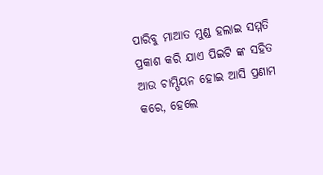ପାରିବୁ ମାଆତ ମୁଣ୍ଡ ହଲାଇ ସମ୍ମତି ପ୍ରକାଶ କରି ଯାଏ ପିଇଟି ଙ୍କ ସହିତ ଆଉ ଚାମ୍ପିୟନ ହୋଇ ଆସି ପ୍ରଣାମ କରେ, ହେଲେ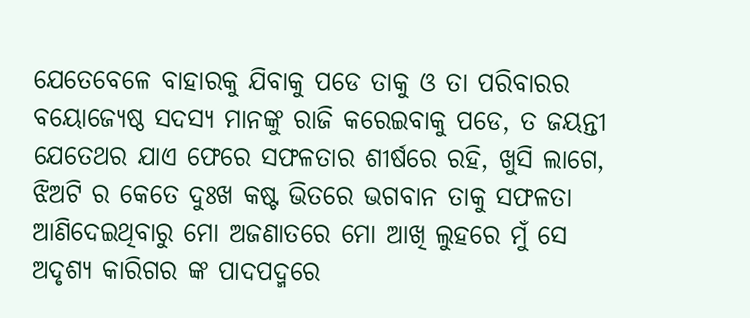ଯେତେବେଳେ ବାହାରକୁ ଯିବାକୁ ପଡେ ତାକୁ ଓ ତା ପରିବାରର ବୟୋଜ୍ୟେଷ୍ଠ ସଦସ୍ୟ ମାନଙ୍କୁ ରାଜି କରେଇବାକୁ ପଡେ, ତ ଜୟନ୍ତୀ ଯେତେଥର ଯାଏ ଫେରେ ସଫଳତାର ଶୀର୍ଷରେ ରହି, ଖୁସି ଲାଗେ, ଝିଅଟି ର କେତେ ଦୁଃଖ କଷ୍ଟ ଭିତରେ ଭଗବାନ ତାକୁ ସଫଳତା ଆଣିଦେଇଥିବାରୁ ମୋ ଅଜଣାତରେ ମୋ ଆଖି ଲୁହରେ ମୁଁ ସେ ଅଦୃଶ୍ୟ କାରିଗର ଙ୍କ ପାଦପଦ୍ମରେ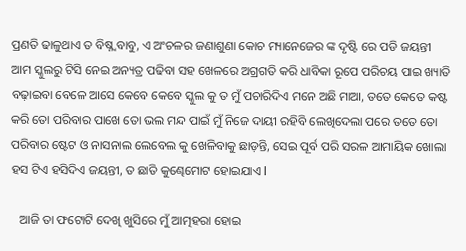ପ୍ରଣତି ଢାଳୁଥାଏ ତ ବିଷ୍ନ୍ବବାବୁ, ଏ ଅଂଚଳର ଜଣାଶୁଣା କୋଚ ମ୍ୟାନେଜେର ଙ୍କ ଦୃଷ୍ଟି ରେ ପଡି ଜୟନ୍ତୀ ଆମ ସ୍କୁଲରୁ ଟିସି ନେଇ ଅନ୍ୟତ୍ର ପଢିବା ସହ ଖେଳରେ ଅଗ୍ରଗତି କରି ଧାବିକା ରୂପେ ପରିଚୟ ପାଇ ଖ୍ୟାତି ବଢ଼ାଇବା ବେଳେ ଆସେ କେବେ କେବେ ସ୍କୁଲ କୁ ତ ମୁଁ ପଚାରିଦିଏ ମନେ ଅଛି ମାଆ, ତତେ କେତେ କଷ୍ଟ କରି ତୋ ପରିବାର ପାଖେ ତୋ ଭଲ ମନ୍ଦ ପାଇଁ ମୁଁ ନିଜେ ଦାୟୀ ରହିବି ଲେଖିଦେଲା ପରେ ତତେ ତୋ ପରିବାର ଷ୍ଟେଟ ଓ ନାସନାଲ ଲେବେଲ କୁ ଖେଳିବାକୁ ଛାଡ଼ନ୍ତି, ସେଇ ପୂର୍ବ ପରି ସରଳ ଆମାୟିକ ଖୋଲା ହସ ଟିଏ ହସିଦିଏ ଜୟନ୍ତୀ, ତ ଛାତି କୁଣ୍ଢେମୋଟ ହୋଇଯାଏ l

   ଆଜି ତା ଫଟୋଟି ଦେଖି ଖୁସିରେ ମୁଁ ଆତ୍ମହରା ହୋଇ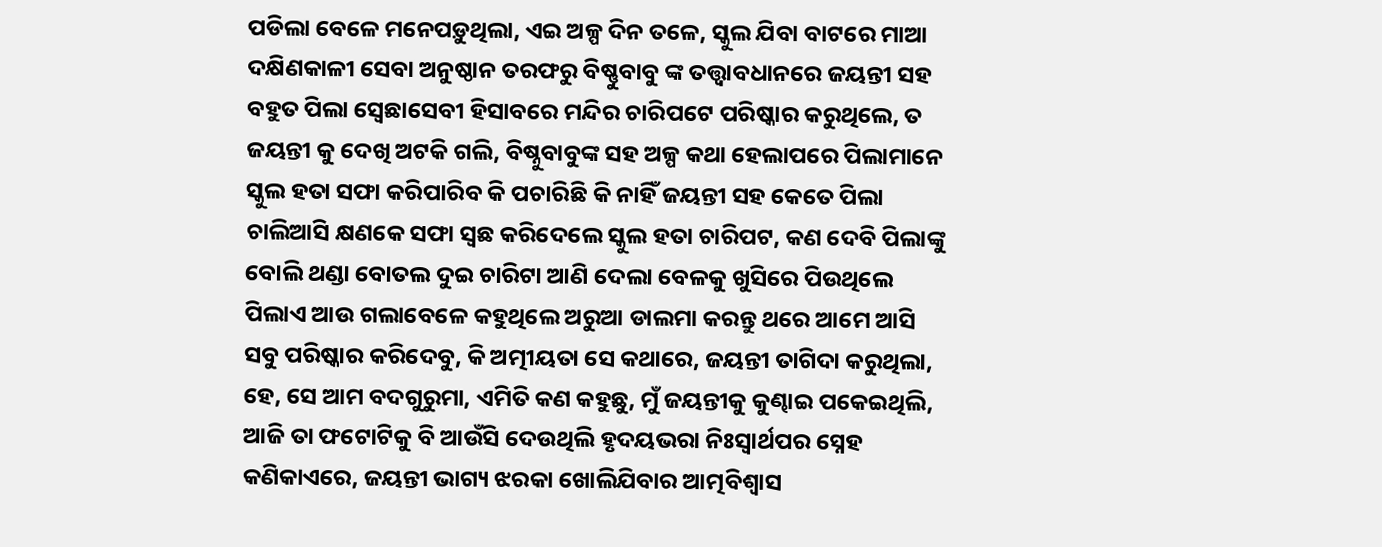ପଡିଲା ବେଳେ ମନେପଡ଼ୁଥିଲା, ଏଇ ଅଳ୍ପ ଦିନ ତଳେ, ସ୍କୁଲ ଯିବା ବାଟରେ ମାଆ ଦକ୍ଷିଣକାଳୀ ସେବା ଅନୁଷ୍ଠାନ ତରଫରୁ ବିଷ୍ଣୁବାବୁ ଙ୍କ ତତ୍ତ୍ୱାବଧାନରେ ଜୟନ୍ତୀ ସହ ବହୁତ ପିଲା ସ୍ବେଛାସେବୀ ହିସାବରେ ମନ୍ଦିର ଚାରିପଟେ ପରିଷ୍କାର କରୁଥିଲେ, ତ ଜୟନ୍ତୀ କୁ ଦେଖି ଅଟକି ଗଲି, ବିଷ୍ନୁବାବୁଙ୍କ ସହ ଅଳ୍ପ କଥା ହେଲାପରେ ପିଲାମାନେ ସ୍କୁଲ ହତା ସଫା କରିପାରିବ କି ପଚାରିଛି କି ନାହିଁ ଜୟନ୍ତୀ ସହ କେତେ ପିଲା ଚାଲିଆସି କ୍ଷଣକେ ସଫା ସ୍ଵଛ କରିଦେଲେ ସ୍କୁଲ ହତା ଚାରିପଟ, କଣ ଦେବି ପିଲାଙ୍କୁ ବୋଲି ଥଣ୍ଡା ବୋତଲ ଦୁଇ ଚାରିଟା ଆଣି ଦେଲା ବେଳକୁ ଖୁସିରେ ପିଉଥିଲେ ପିଲାଏ ଆଉ ଗଲାବେଳେ କହୁଥିଲେ ଅରୁଆ ଡାଲମା କରନ୍ତୁ ଥରେ ଆମେ ଆସି ସବୁ ପରିଷ୍କାର କରିଦେବୁ, କି ଅତ୍ମୀୟତା ସେ କଥାରେ, ଜୟନ୍ତୀ ତାଗିଦା କରୁଥିଲା, ହେ, ସେ ଆମ ବଦଗୁରୁମା, ଏମିତି କଣ କହୁଛୁ, ମୁଁ ଜୟନ୍ତୀକୁ କୁଣ୍ଢାଇ ପକେଇଥିଲି, ଆଜି ତା ଫଟୋଟିକୁ ବି ଆଉଁସି ଦେଉଥିଲି ହୃଦୟଭରା ନିଃସ୍ଵାର୍ଥପର ସ୍ନେହ କଣିକାଏରେ, ଜୟନ୍ତୀ ଭାଗ୍ୟ ଝରକା ଖୋଲିଯିବାର ଆତ୍ମବିଶ୍ୱାସ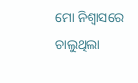ମୋ ନିଶ୍ୱାସରେ ଚାଲୁଥିଲା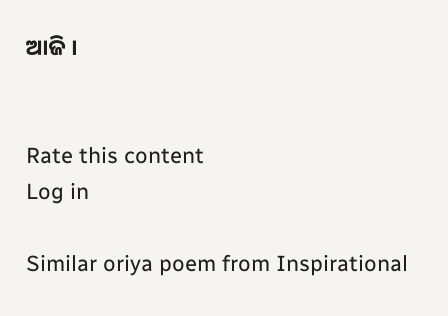ଆଜି ।


Rate this content
Log in

Similar oriya poem from Inspirational